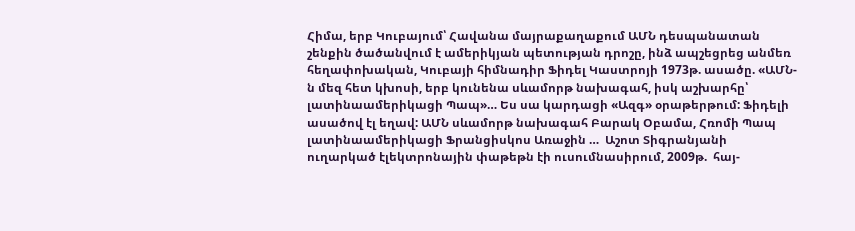Հիմա, երբ Կուբայում՝ Հավանա մայրաքաղաքում ԱՄՆ դեսպանատան շենքին ծածանվում է ամերիկյան պետության դրոշը, ինձ ապշեցրեց անմեռ հեղափոխական, Կուբայի հիմնադիր Ֆիդել Կաստրոյի 1973թ. ասածը. «ԱՄՆ-ն մեզ հետ կխոսի, երբ կունենա սևամորթ նախագահ, իսկ աշխարհը՝ լատինաամերիկացի Պապ»… Ես սա կարդացի «Ազգ» օրաթերթում: Ֆիդելի ասածով էլ եղավ: ԱՄՆ սևամորթ նախագահ Բարակ Օբամա, Հռոմի Պապ լատինաամերիկացի Ֆրանցիսկոս Առաջին …  Աշոտ Տիգրանյանի ուղարկած էլեկտրոնային փաթեթն էի ուսումնասիրում, 2009թ.  հայ-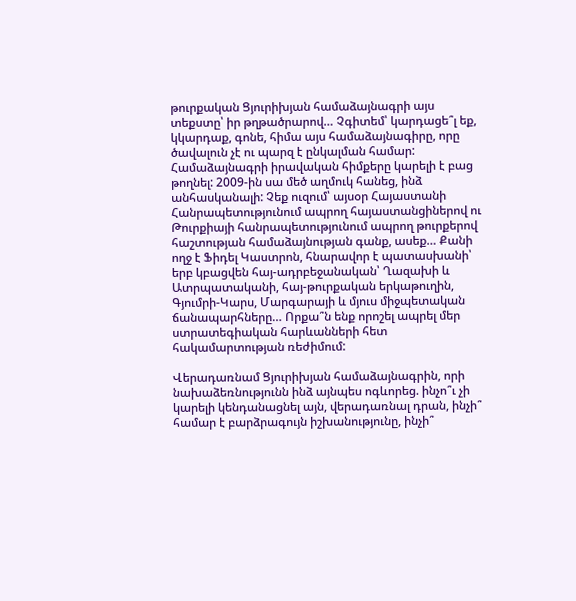թուրքական Ցյուրիխյան համաձայնագրի այս տեքստը՝ իր թղթածրարով… Չգիտեմ՝ կարդացե՞լ եք, կկարդաք, գոնե, հիմա այս համաձայնագիրը, որը ծավալուն չէ ու պարզ է ընկալման համար: Համաձայնագրի իրավական հիմքերը կարելի է բաց թողնել: 2009-ին սա մեծ աղմուկ հանեց, ինձ անհասկանալի: Չեք ուզում՝ այսօր Հայաստանի Հանրապետությունում ապրող հայաստանցիներով ու  Թուրքիայի հանրապետությունում ապրող թուրքերով հաշտության համաձայնության գանք, ասեք… Քանի ողջ է Ֆիդել Կաստրոն, հնարավոր է պատասխանի՝ երբ կբացվեն հայ-ադրբեջանական՝ Ղազախի և Ատրպատականի, հայ-թուրքական երկաթուղին, Գյումրի-Կարս, Մարգարայի և մյուս միջպետական ճանապարհները… Որքա՞ն ենք որոշել ապրել մեր ստրատեգիական հարևանների հետ հակամարտության ռեժիմում:

Վերադառնամ Ցյուրիխյան համաձայնագրին, որի նախաձեռնությունն ինձ այնպես ոգևորեց. ինչո՞ւ չի կարելի կենդանացնել այն, վերադառնալ դրան, ինչի՞ համար է բարձրագույն իշխանությունը, ինչի՞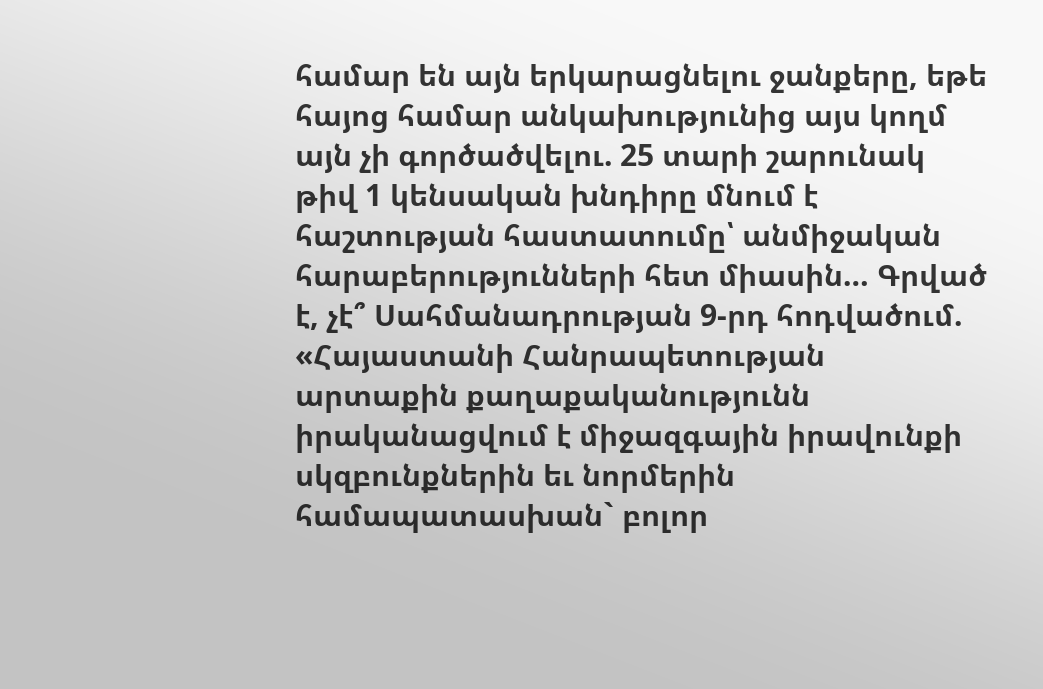համար են այն երկարացնելու ջանքերը, եթե հայոց համար անկախությունից այս կողմ այն չի գործածվելու. 25 տարի շարունակ թիվ 1 կենսական խնդիրը մնում է հաշտության հաստատումը՝ անմիջական հարաբերությունների հետ միասին… Գրված է, չէ՞ Սահմանադրության 9-րդ հոդվածում. «Հայաստանի Հանրապետության արտաքին քաղաքականությունն իրականացվում է միջազգային իրավունքի սկզբունքներին եւ նորմերին համապատասխան` բոլոր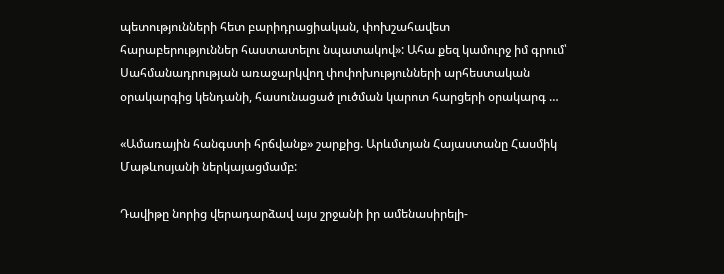պետությունների հետ բարիդրացիական, փոխշահավետ հարաբերություններ հաստատելու նպատակով»: Ահա քեզ կամուրջ իմ գրում՝ Սահմանադրության առաջարկվող փոփոխությունների արհեստական օրակարգից կենդանի, հասունացած լուծման կարոտ հարցերի օրակարգ …

«Ամառային հանգստի հրճվանք» շարքից. Արևմտյան Հայաստանը Հասմիկ Մաթևոսյանի ներկայացմամբ:

Դավիթը նորից վերադարձավ այս շրջանի իր ամենասիրելի-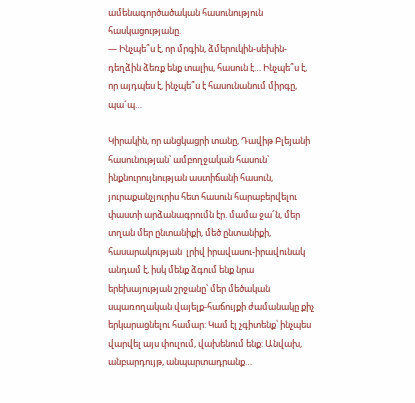ամենագործածական հասունություն հասկացությանը.
— Ինչպե՞ս է, որ մրգին, ձմերուկին-սեխին-դեղձին ձեռք ենք տալիս, հասուն է… Ինչպե՞ս է, որ այդպես է, ինչպե՞ս է հասունանում միրգը, պա´պ…

Կիրակին, որ անցկացրի տանը, Դավիթ Բլեյանի հասունության՝ ամբողջական հասուն՝ ինքնուրույնության աստիճանի հասուն, յուրաքանչյուրիս հետ հասուն հարաբերվելու փաստի արձանագրումն էր. մամա ջա՜ն, մեր տղան մեր ընտանիքի, մեծ ընտանիքի, հասարակության  լրիվ իրավասու-իրավունակ անդամ է, իսկ մենք ձգում ենք նրա երեխայության շրջանը՝ մեր մեծական սպառողական վայելք-հաճույքի ժամանակը քիչ երկարացնելու համար: Կամ էլ չգիտենք՝ ինչպես վարվել այս փուլում, վախենում ենք: Անվախ, անբարդույթ, անպարտադրանք…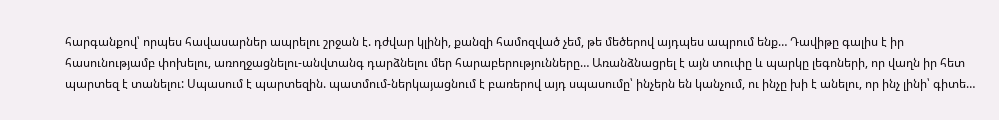հարգանքով՝ որպես հավասարներ ապրելու շրջան է. դժվար կլինի, քանզի համոզված չեմ, թե մեծերով այդպես ապրում ենք… Դավիթը գալիս է իր հասունությամբ փոխելու, առողջացնելու-անվտանգ դարձնելու մեր հարաբերությունները… Առանձնացրել է այն տուփը և պարկը լեգոների, որ վաղն իր հետ պարտեզ է տանելու: Սպասում է պարտեզին. պատմում-ներկայացնում է բառերով այդ սպասումը՝ ինչերն են կանչում, ու ինչը խի է անելու, որ ինչ լինի՝ գիտե…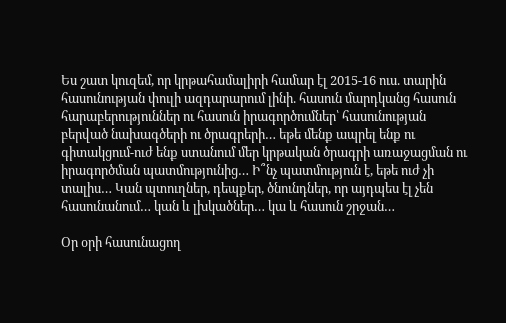Ես շատ կուզեմ, որ կրթահամալիրի համար էլ 2015-16 ուս. տարին հասունության փուլի ազդարարում լինի. հասուն մարդկանց հասուն հարաբերություններ ու հասուն իրագործումներ՝ հասունության բերված նախագծերի ու ծրագրերի… եթե մենք ապրել ենք ու գիտակցում-ուժ ենք ստանում մեր կրթական ծրագրի առաջացման ու իրագործման պատմությունից… Ի՞նչ պատմություն է, եթե ուժ չի տալիս… Կան պտուղներ, դեպքեր, ծնունդներ, որ այդպես էլ չեն հասունանում… կան և լխկածներ… կա և հասուն շրջան…

Օր օրի հասունացող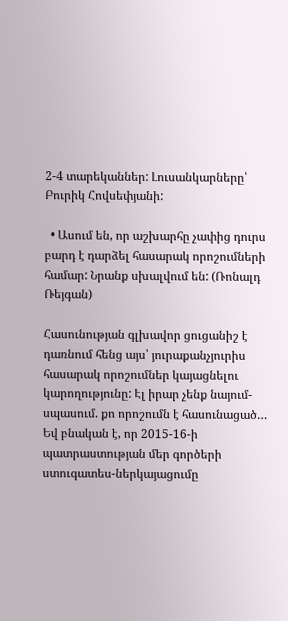2-4 տարեկաններ: Լուսանկարները՝ Բուրիկ Հովսեփյանի:

  • Ասում են, որ աշխարհը չափից դուրս բարդ է դարձել հասարակ որոշումների համար: Նրանք սխալվում են: (Ռոնալդ Ռեյգան)

Հասունության գլխավոր ցուցանիշ է դառնում հենց այս՝ յուրաքանչյուրիս հասարակ որոշումներ կայացնելու կարողությունը: Էլ իրար չենք նայում-սպասում. քո որոշումն է հասունացած… Եվ բնական է, որ 2015-16-ի պատրաստության մեր գործերի ստուգատես-ներկայացումը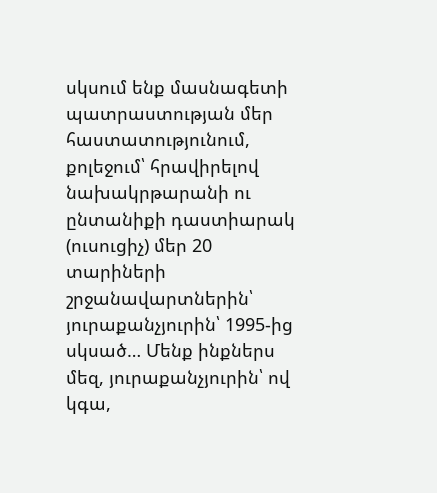սկսում ենք մասնագետի պատրաստության մեր հաստատությունում, քոլեջում՝ հրավիրելով նախակրթարանի ու ընտանիքի դաստիարակ (ուսուցիչ) մեր 20 տարիների շրջանավարտներին՝ յուրաքանչյուրին՝ 1995-ից սկսած… Մենք ինքներս մեզ, յուրաքանչյուրին՝ ով կգա,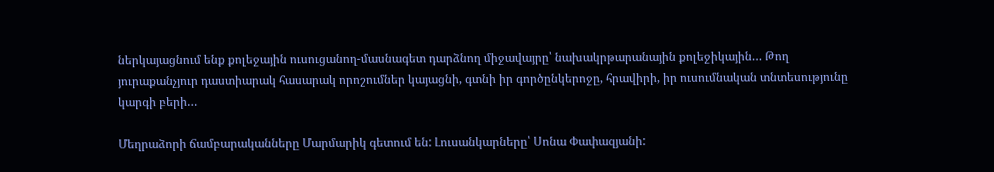ներկայացնում ենք քոլեջային ուսուցանող-մասնագետ դարձնող միջավայրը՝ նախակրթարանային քոլեջիկային… Թող յուրաքանչյուր դաստիարակ հասարակ որոշումներ կայացնի, գտնի իր գործընկերոջը, հրավիրի, իր ուսումնական տնտեսությունը կարգի բերի…

Մեղրաձորի ճամբարականները Մարմարիկ գետում են: Լուսանկարները՝ Սոնա Փափազյանի: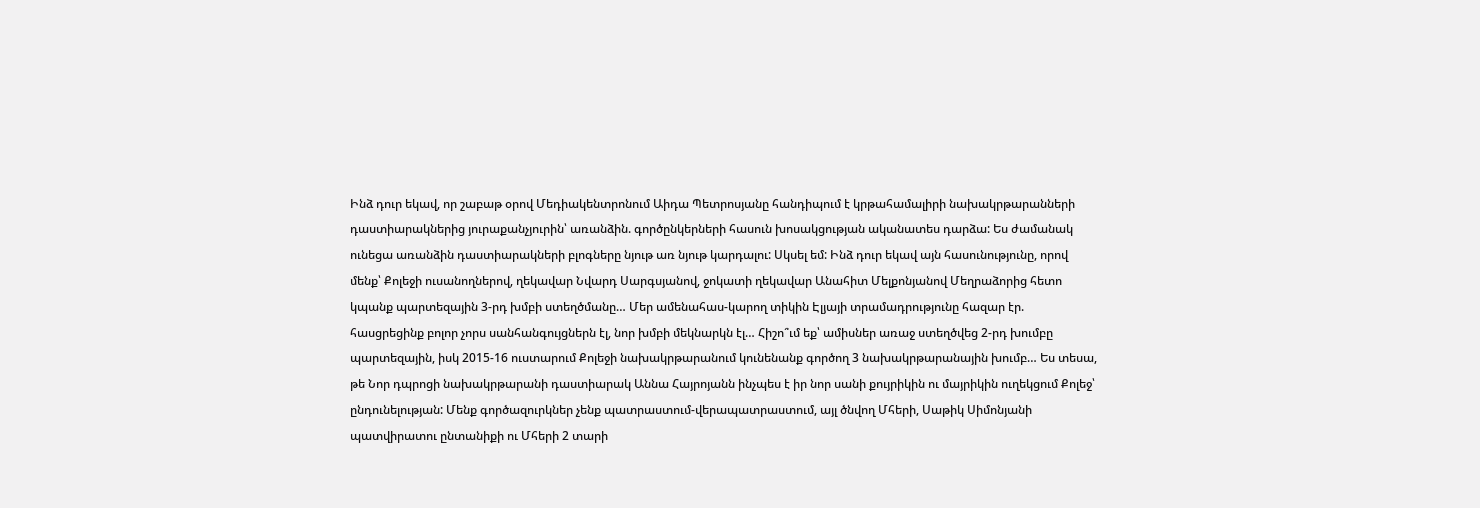Ինձ դուր եկավ, որ շաբաթ օրով Մեդիակենտրոնում Աիդա Պետրոսյանը հանդիպում է կրթահամալիրի նախակրթարանների դաստիարակներից յուրաքանչյուրին՝ առանձին. գործընկերների հասուն խոսակցության ականատես դարձա: Ես ժամանակ ունեցա առանձին դաստիարակների բլոգները նյութ առ նյութ կարդալու: Սկսել եմ: Ինձ դուր եկավ այն հասունությունը, որով մենք՝ Քոլեջի ուսանողներով, ղեկավար Նվարդ Սարգսյանով, ջոկատի ղեկավար Անահիտ Մելքոնյանով Մեղրաձորից հետո կպանք պարտեզային 3-րդ խմբի ստեղծմանը… Մեր ամենահաս-կարող տիկին Էլյայի տրամադրությունը հազար էր. հասցրեցինք բոլոր չորս սանհանգույցներն էլ, նոր խմբի մեկնարկն էլ… Հիշո՞ւմ եք՝ ամիսներ առաջ ստեղծվեց 2-րդ խումբը պարտեզային, իսկ 2015-16 ուստարում Քոլեջի նախակրթարանում կունենանք գործող 3 նախակրթարանային խումբ… Ես տեսա, թե Նոր դպրոցի նախակրթարանի դաստիարակ Աննա Հայրոյանն ինչպես է իր նոր սանի քույրիկին ու մայրիկին ուղեկցում Քոլեջ՝ ընդունելության: Մենք գործազուրկներ չենք պատրաստում-վերապատրաստում, այլ ծնվող Մհերի, Սաթիկ Սիմոնյանի պատվիրատու ընտանիքի ու Մհերի 2 տարի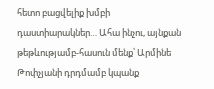հետո բացվելիք խմբի դաստիարակներ… Ահա ինչու, այնքան թեթևությամբ-հասուն մենք՝ Արմինե Թոփչյանի դրդմամբ կպանք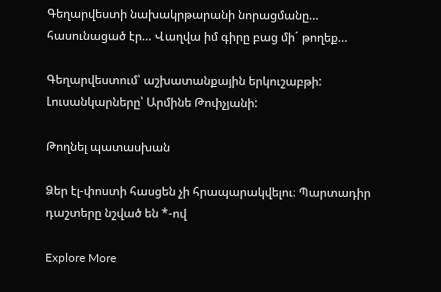Գեղարվեստի նախակրթարանի նորացմանը… հասունացած էր… Վաղվա իմ գիրը բաց մի´ թողեք…

Գեղարվեստում՝ աշխատանքային երկուշաբթի: Լուսանկարները՝ Արմինե Թոփչյանի:

Թողնել պատասխան

Ձեր էլ-փոստի հասցեն չի հրապարակվելու։ Պարտադիր դաշտերը նշված են *-ով

Explore More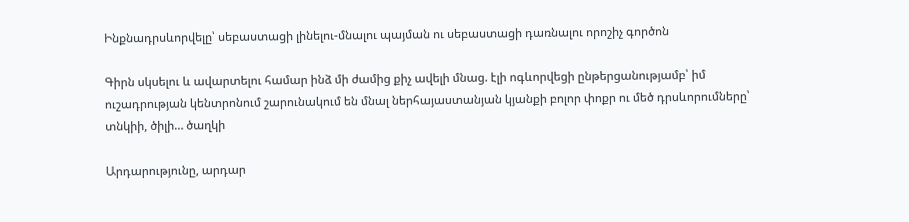Ինքնադրսևորվելը՝ սեբաստացի լինելու-մնալու պայման ու սեբաստացի դառնալու որոշիչ գործոն

Գիրն սկսելու և ավարտելու համար ինձ մի ժամից քիչ ավելի մնաց. էլի ոգևորվեցի ընթերցանությամբ՝ իմ ուշադրության կենտրոնում շարունակում են մնալ ներհայաստանյան կյանքի բոլոր փոքր ու մեծ դրսևորումները՝ տնկիի, ծիլի… ծաղկի

Արդարությունը, արդար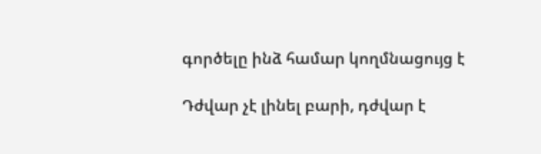գործելը ինձ համար կողմնացույց է

Դժվար չէ լինել բարի, դժվար է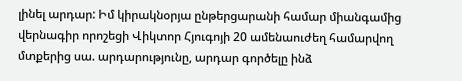լինել արդար: Իմ կիրակնօրյա ընթերցարանի համար միանգամից վերնագիր որոշեցի Վիկտոր Հյուգոյի 20 ամենաուժեղ համարվող մտքերից սա. արդարությունը, արդար գործելը ինձ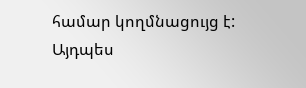համար կողմնացույց է: Այդպես